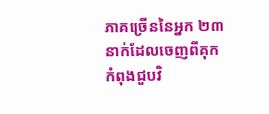ភាគច្រើននៃអ្នក ២៣ នាក់ដែលចេញពីគុកកំពុងជួបវិ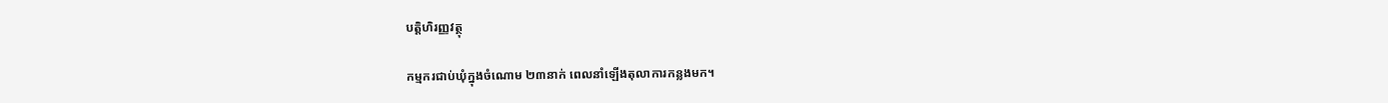បត្តិហិរញ្ញវត្ថុ

កម្មករជាប់ឃុំក្នុងចំណោម ២៣នាក់ ពេលនាំឡើងតុលាការកន្លងមក។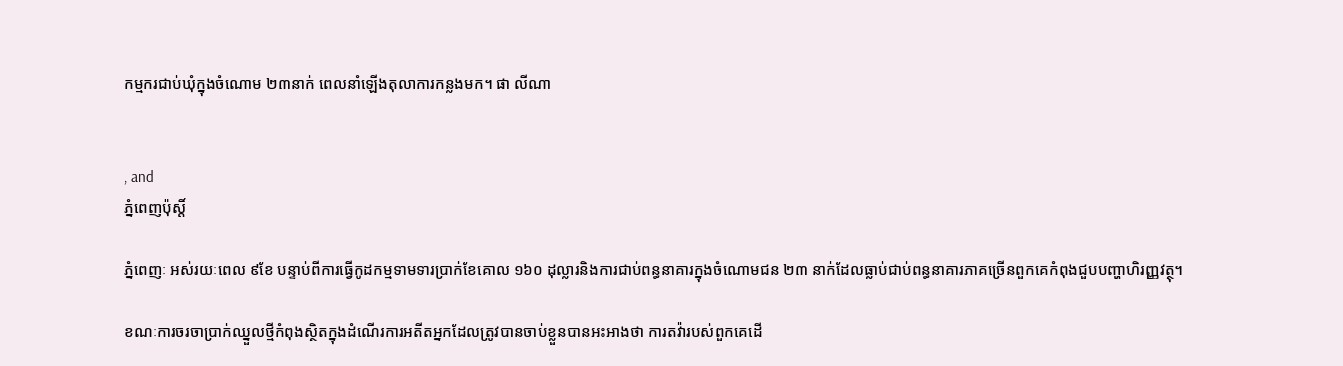កម្មករជាប់ឃុំក្នុងចំណោម ២៣នាក់ ពេលនាំឡើងតុលាការកន្លងមក។ ផា លីណា


, and
ភ្នំពេញប៉ុស្តិ៍

ភ្នំពេញៈ អស់រយៈពេល ៩ខែ បន្ទាប់ពីការធ្វើកូដកម្មទាមទារប្រាក់ខែគោល ១៦០ ដុល្លារនិងការជាប់ពន្ធនាគារក្នុងចំណោមជន ២៣ នាក់ដែលធ្លាប់ជាប់ពន្ធនាគារភាគច្រើនពួកគេកំពុងជួបបញ្ហាហិរញ្ញវត្ថុ។

ខណៈការចរចាប្រាក់ឈ្នួលថ្មីកំពុងស្ថិតក្នុងដំណើរការអតីតអ្នកដែលត្រូវបានចាប់ខ្លួនបានអះអាងថា ការតវ៉ារបស់ពួកគេដើ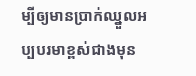ម្បីឲ្យមានប្រាក់ឈ្នួលអប្បបរមាខ្ពស់ជាងមុន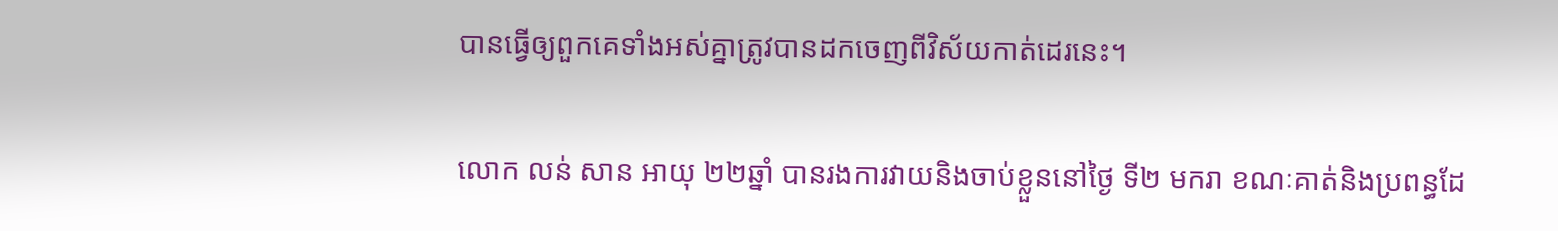បានធ្វើឲ្យពួកគេទាំងអស់គ្នាត្រូវបានដកចេញពីវិស័យកាត់ដេរនេះ។

លោក លន់ សាន អាយុ ២២ឆ្នាំ បានរងការវាយនិងចាប់ខ្លួននៅថ្ងៃ ទី២ មករា ខណៈគាត់និងប្រពន្ធដែ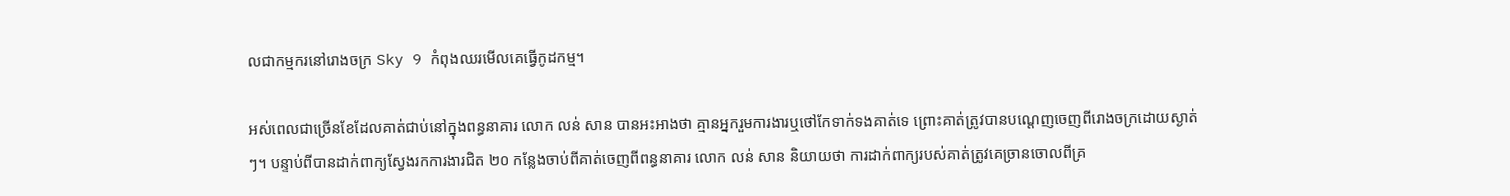លជាកម្មករនៅរោងចក្រ Sky 9 កំពុងឈរមើលគេធ្វើកូដកម្ម។

អស់ពេលជាច្រើនខែដែលគាត់ជាប់នៅក្នុងពន្ធនាគារ លោក លន់ សាន បានអះអាងថា គ្មានអ្នករួមការងារឬថៅកែទាក់ទងគាត់ទេ ព្រោះគាត់ត្រូវបានបណ្តេញចេញពីរោងចក្រដោយស្ងាត់ៗ។ បន្ទាប់ពីបានដាក់ពាក្យស្វែងរកការងារជិត ២០ កន្លែងចាប់ពីគាត់ចេញពីពន្ធនាគារ លោក លន់ សាន និយាយថា ការដាក់ពាក្យរបស់គាត់ត្រូវគេច្រានចោលពីគ្រ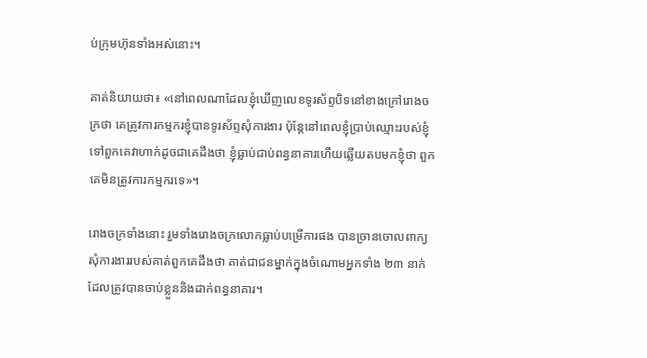ប់ក្រុមហ៊ុនទាំងអស់នោះ។

គាត់និយាយថា៖ «នៅពេលណាដែលខ្ញុំឃើញលេខទូរស័ព្ទបិទនៅខាងក្រៅរោងចក្រថា គេត្រូវការកម្មករខ្ញុំបានទូរស័ព្ទសុំការងារ ប៉ុន្តែនៅពេលខ្ញុំប្រាប់ឈ្មោះរបស់ខ្ញុំទៅពួកគេវាហាក់ដូចជាគេដឹងថា ខ្ញុំធ្លាប់ជាប់ពន្ធនាគារហើយឆ្លើយតបមកខ្ញុំថា ពួកគេមិនត្រូវការកម្មករទេ»។

រោងចក្រទាំងនោះ រួមទាំងរោងចក្រលោកធ្លាប់បម្រើការផង បានច្រានចោលពាក្យសុំការងាររបស់គាត់ពួកគេដឹងថា គាត់ជាជនម្នាក់ក្នុងចំណោមអ្នកទាំង ២៣ នាក់ដែលត្រូវបានចាប់ខ្លួននិងដាក់ពន្ធនាគារ។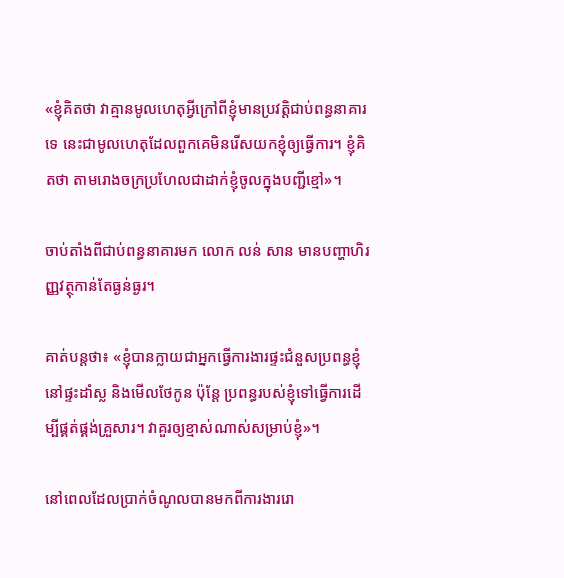«ខ្ញុំគិតថា វាគ្មានមូលហេតុអ្វីក្រៅពីខ្ញុំមានប្រវត្តិជាប់ពន្ធនាគារទេ នេះជាមូលហេតុដែលពួកគេមិនរើសយកខ្ញុំឲ្យធ្វើការ។ ខ្ញុំគិតថា តាមរោងចក្រប្រហែលជាដាក់ខ្ញុំចូលក្នុងបញ្ជីខ្មៅ»។

ចាប់តាំងពីជាប់ពន្ធនាគារមក លោក លន់ សាន មានបញ្ហាហិរញ្ញវត្ថុកាន់តែធ្ងន់ធ្ងរ។

គាត់បន្តថា៖ «ខ្ញុំបានក្លាយជាអ្នកធ្វើការងារផ្ទះជំនួសប្រពន្ធខ្ញុំនៅផ្ទះដាំស្ល និងមើលថែកូន ប៉ុន្តែ ប្រពន្ធរបស់ខ្ញុំទៅធ្វើការដើម្បីផ្គត់ផ្គង់គ្រួសារ។ វាគួរឲ្យខ្មាស់ណាស់សម្រាប់ខ្ញុំ»។

នៅពេលដែលប្រាក់ចំណូលបានមកពីការងាររោ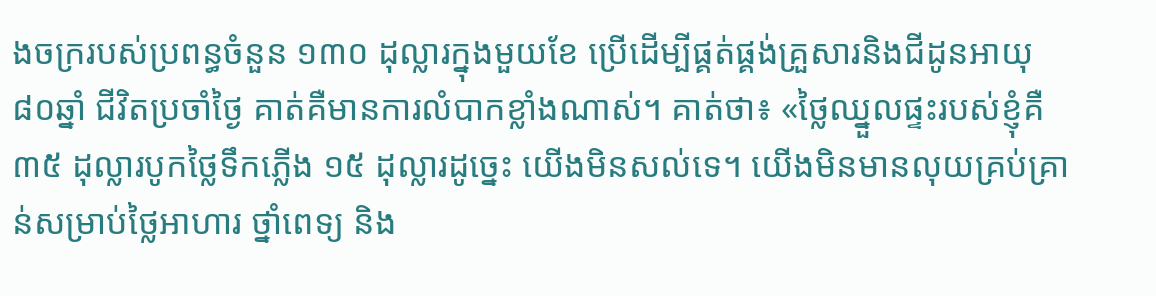ងចក្ររបស់ប្រពន្ធចំនួន ១៣០ ដុល្លារក្នុងមួយខែ ប្រើដើម្បីផ្គត់ផ្គង់គ្រួសារនិងជីដូនអាយុ ៨០ឆ្នាំ ជីវិតប្រចាំថ្ងៃ គាត់គឺមានការលំបាកខ្លាំងណាស់។ គាត់ថា៖ «ថ្លៃឈ្នួលផ្ទះរបស់ខ្ញុំគឺ ៣៥ ដុល្លារបូកថ្លៃទឹកភ្លើង ១៥ ដុល្លារដូច្នេះ យើងមិនសល់ទេ។ យើងមិនមានលុយគ្រប់គ្រាន់សម្រាប់ថ្លៃអាហារ ថ្នាំពេទ្យ និង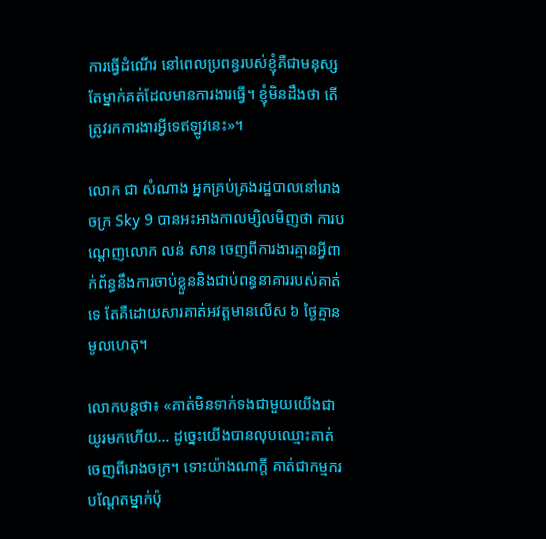ការធ្វើដំណើរ នៅពេលប្រពន្ធរបស់ខ្ញុំគឺជាមនុស្សតែម្នាក់គត់ដែលមានការងារធ្វើ។ ខ្ញុំមិនដឹងថា តើត្រូវរកការងារអ្វីទេឥឡូវនេះ»។

លោក ជា សំណាង អ្នកគ្រប់គ្រងរដ្ឋបាលនៅរោងចក្រ Sky 9 បានអះអាងកាលម្សិលមិញថា ការបណ្តេញលោក លន់ សាន ចេញពីការងារគ្មានអ្វីពាក់ព័ន្ធនឹងការចាប់ខ្លួននិងជាប់ពន្ធនាគាររបស់គាត់ទេ តែគឺដោយសារគាត់អវត្តមានលើស ៦ ថ្ងៃគ្មានមូលហេតុ។

លោកបន្តថា៖ «គាត់មិនទាក់ទងជាមួយយើងជាយូរមកហើយ… ដូច្នេះយើងបានលុបឈ្មោះគាត់ចេញពីរោងចក្រ។ ទោះយ៉ាងណាក្តី គាត់ជាកម្មករបណ្តែតម្នាក់ប៉ុ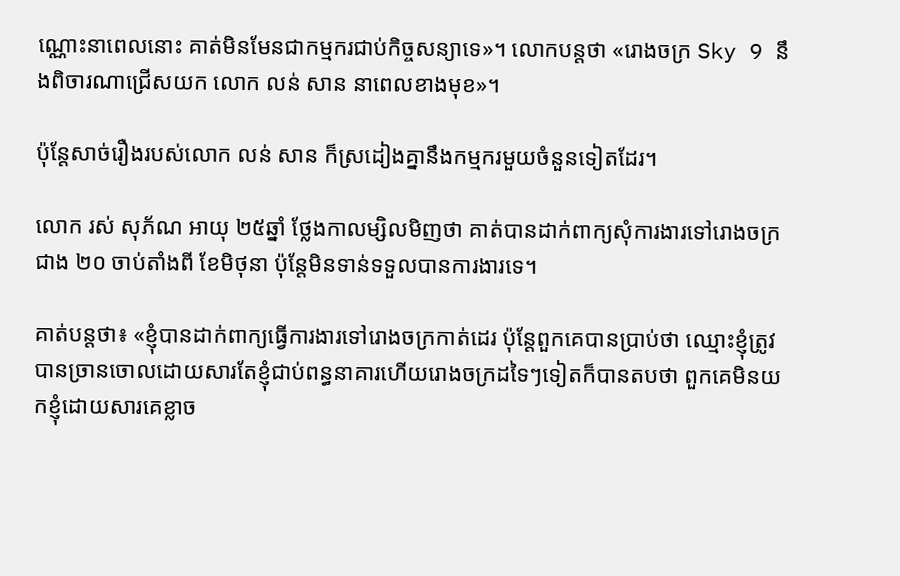ណ្ណោះនាពេលនោះ គាត់មិនមែនជាកម្មករជាប់កិច្ចសន្យាទេ»។ លោកបន្តថា «រោងចក្រ Sky 9 នឹងពិចារណាជ្រើសយក លោក លន់ សាន នាពេលខាងមុខ»។

ប៉ុន្តែសាច់រឿងរបស់លោក លន់ សាន ក៏ស្រដៀងគ្នានឹងកម្មករមួយចំនួនទៀតដែរ។

លោក រស់ សុភ័ណ អាយុ ២៥ឆ្នាំ ថ្លែងកាលម្សិលមិញថា គាត់បានដាក់ពាក្យសុំការងារទៅរោងចក្រជាង ២០ ចាប់តាំងពី ខែមិថុនា ប៉ុន្តែមិនទាន់ទទួលបានការងារទេ។

គាត់បន្តថា៖ «ខ្ញុំបានដាក់ពាក្យធ្វើការងារទៅរោងចក្រកាត់ដេរ ប៉ុន្តែពួកគេបានប្រាប់ថា ឈ្មោះខ្ញុំត្រូវបានច្រានចោលដោយសារតែខ្ញុំជាប់ពន្ធនាគារហើយរោងចក្រដទៃៗទៀតក៏បានតបថា ពួកគេមិនយកខ្ញុំដោយសារគេខ្លាច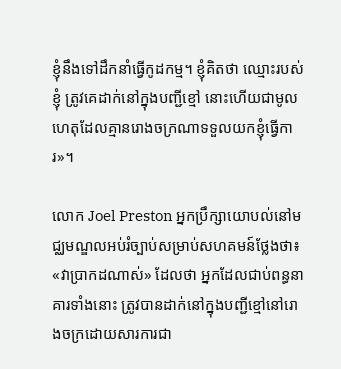ខ្ញុំនឹងទៅដឹកនាំធ្វើកូដកម្ម។ ខ្ញុំគិតថា ឈ្មោះរបស់ខ្ញុំ ត្រូវគេដាក់នៅក្នុងបញ្ជីខ្មៅ នោះហើយជាមូលហេតុដែលគ្មានរោងចក្រណាទទួលយកខ្ញុំធ្វើការ»។

លោក Joel Preston អ្នកប្រឹក្សាយោបល់នៅមជ្ឈមណ្ឌលអប់រំច្បាប់សម្រាប់សហគមន៍ថ្លែងថា៖ «វាប្រាកដណាស់» ដែលថា អ្នកដែលជាប់ពន្ធនាគារទាំងនោះ ត្រូវបានដាក់នៅក្នុងបញ្ជីខ្មៅនៅរោងចក្រដោយសារការជា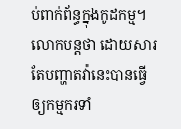ប់ពាក់ព័ន្ធក្នុងកូដកម្ម។ លោកបន្តថា ដោយសារតែបញ្ហាតវ៉ានេះបានធ្វើឲ្យកម្មករទាំ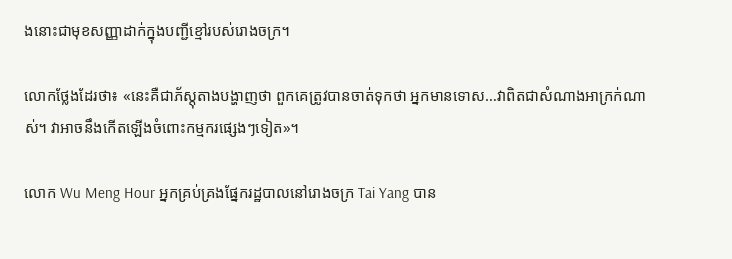ងនោះជាមុខសញ្ញាដាក់ក្នុងបញ្ជីខ្មៅរបស់រោងចក្រ។

លោកថ្លែងដែរថា៖ «នេះគឺជាភ័ស្តុតាងបង្ហាញថា ពួកគេត្រូវបានចាត់ទុកថា អ្នកមានទោស…វាពិតជាសំណាងអាក្រក់ណាស់។ វាអាចនឹងកើតឡើងចំពោះកម្មករផ្សេងៗទៀត»។

លោក Wu Meng Hour អ្នកគ្រប់គ្រងផ្នែករដ្ឋបាលនៅរោងចក្រ Tai Yang បាន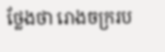ថ្លែងថា រោងចក្ររប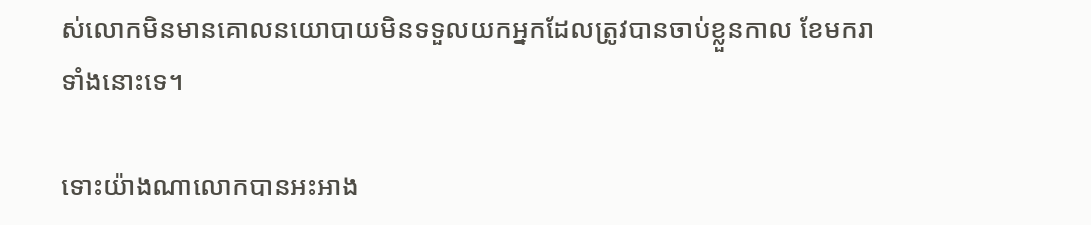ស់លោកមិនមានគោលនយោបាយមិនទទួលយកអ្នកដែលត្រូវបានចាប់ខ្លួនកាល ខែមករា ទាំងនោះទេ។

ទោះយ៉ាងណាលោកបានអះអាង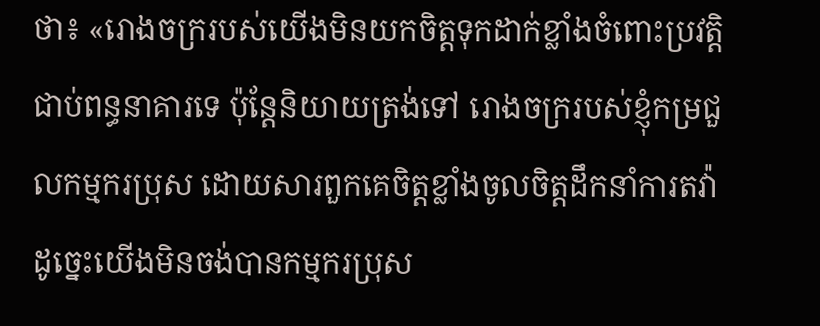ថា៖ «រោងចក្ររបស់យើងមិនយកចិត្តទុកដាក់ខ្លាំងចំពោះប្រវត្តិជាប់ពន្ធនាគារទេ ប៉ុន្តែនិយាយត្រង់ទៅ រោងចក្ររបស់ខ្ញុំកម្រជួលកម្មករប្រុស ដោយសារពួកគេចិត្តខ្លាំងចូលចិត្តដឹកនាំការតវ៉ា ដូច្នេះយើងមិនចង់បានកម្មករប្រុស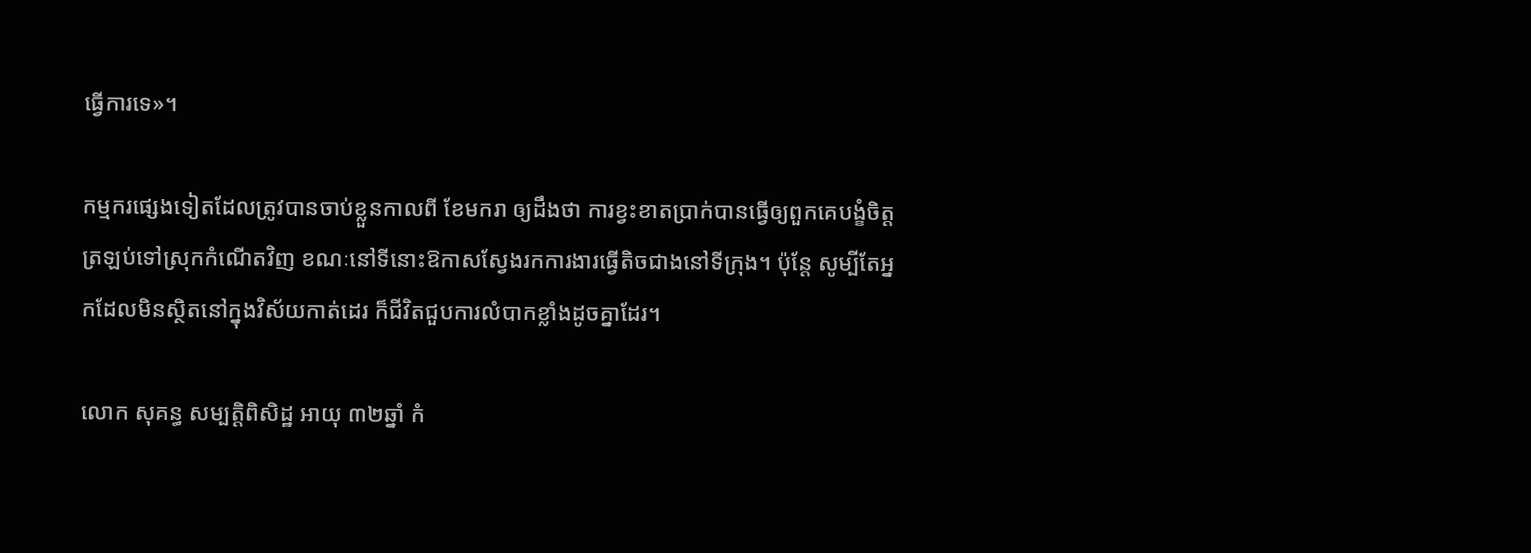ធ្វើការទេ»។

កម្មករផ្សេងទៀតដែលត្រូវបានចាប់ខ្លួនកាលពី ខែមករា ឲ្យដឹងថា ការខ្វះខាតប្រាក់បានធ្វើឲ្យពួកគេបង្ខំចិត្តត្រឡប់ទៅស្រុកកំណើតវិញ ខណៈនៅទីនោះឱកាសស្វែងរកការងារធ្វើតិចជាងនៅទីក្រុង។ ប៉ុន្តែ សូម្បីតែអ្នកដែលមិនស្ថិតនៅក្នុងវិស័យកាត់ដេរ ក៏ជីវិតជួបការលំបាកខ្លាំងដូចគ្នាដែរ។

លោក សុគន្ធ សម្បត្តិពិសិដ្ឋ អាយុ ៣២ឆ្នាំ កំ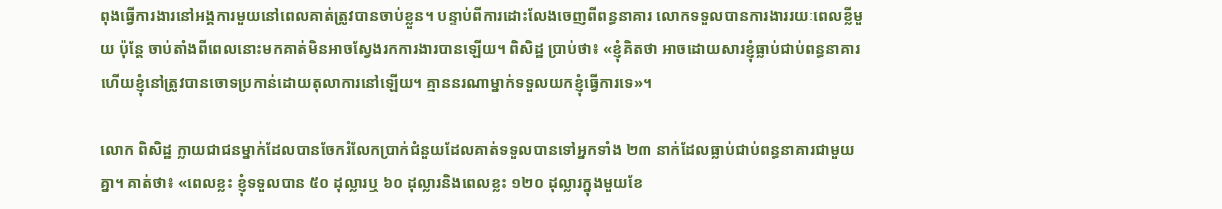ពុងធ្វើការងារនៅអង្គការមួយនៅពេលគាត់ត្រូវបានចាប់ខ្លួន។ បន្ទាប់ពីការដោះលែងចេញពីពន្ធនាគារ លោកទទួលបានការងាររយៈពេលខ្លីមួយ ប៉ុន្តែ ចាប់តាំងពីពេលនោះមកគាត់មិនអាចស្វែងរកការងារបានឡើយ។ ពិសិដ្ឋ ប្រាប់ថា៖ «ខ្ញុំគិតថា អាចដោយសារខ្ញុំធ្លាប់ជាប់ពន្ធនាគារ ហើយខ្ញុំនៅត្រូវបានចោទប្រកាន់ដោយតុលាការនៅឡើយ។ គ្មាននរណាម្នាក់ទទួលយកខ្ញុំធ្វើការទេ»។

លោក ពិសិដ្ឋ ក្លាយជាជនម្នាក់ដែលបានចែករំលែកប្រាក់ជំនួយដែលគាត់ទទួលបានទៅអ្នកទាំង ២៣ នាក់ដែលធ្លាប់ជាប់ពន្ធនាគារជាមួយគ្នា។ គាត់ថា៖ «ពេលខ្លះ ខ្ញុំទទួលបាន ៥០ ដុល្លារឬ ៦០ ដុល្លារនិងពេលខ្លះ ១២០ ដុល្លារក្នុងមួយខែ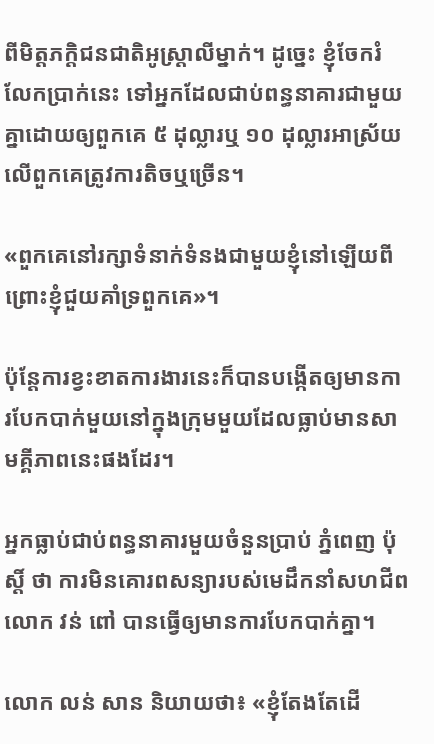ពីមិត្តភក្តិជនជាតិអូស្ត្រាលីម្នាក់។ ដូច្នេះ ខ្ញុំចែករំលែកប្រាក់នេះ ទៅអ្នកដែលជាប់ពន្ធនាគារជាមួយគ្នាដោយឲ្យពួកគេ ៥ ដុល្លារឬ ១០ ដុល្លារអាស្រ័យលើពួកគេត្រូវការតិចឬច្រើន។

«ពួកគេនៅរក្សាទំនាក់ទំនងជាមួយខ្ញុំនៅឡើយពីព្រោះខ្ញុំជួយគាំទ្រពួកគេ»។

ប៉ុន្តែការខ្វះខាតការងារនេះក៏បានបង្កើតឲ្យមានការបែកបាក់មួយនៅក្នុងក្រុមមួយដែលធ្លាប់មានសាមគ្គីភាពនេះផងដែរ។

អ្នកធ្លាប់ជាប់ពន្ធនាគារមួយចំនួនប្រាប់ ភ្នំពេញ ប៉ុស្តិ៍ ថា ការមិនគោរពសន្យារបស់មេដឹកនាំសហជីពលោក វន់ ពៅ បានធ្វើឲ្យមានការបែកបាក់គ្នា។

លោក លន់ សាន និយាយថា៖ «ខ្ញុំតែងតែដើ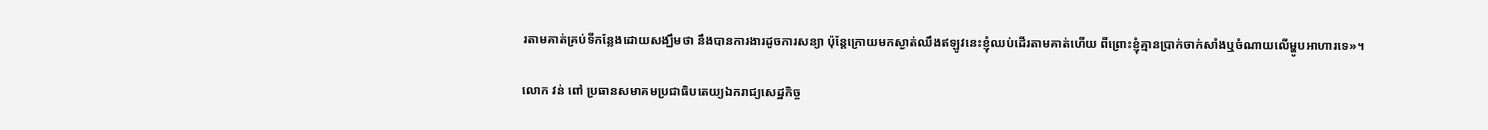រតាមគាត់គ្រប់ទីកន្លែងដោយសង្ឃឹមថា នឹងបានការងារដូចការសន្យា ប៉ុន្តែក្រោយមកស្ងាត់ឈឹងឥឡូវនេះខ្ញុំឈប់ដើរតាមគាត់ហើយ ពីព្រោះខ្ញុំគ្មានប្រាក់ចាក់សាំងឬចំណាយលើម្ហូបអាហារទេ»។

លោក វន់ ពៅ ប្រធានសមាគមប្រជាធិបតេយ្យឯករាជ្យសេដ្ឋកិច្ច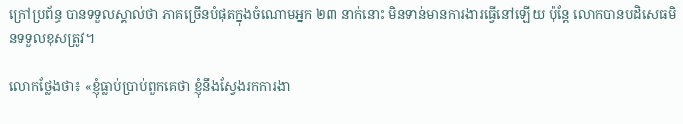ក្រៅប្រព័ន្ធ បានទទួលស្គាល់ថា ភាគច្រើនបំផុតក្នុងចំណោមអ្នក ២៣ នាក់នោះ មិនទាន់មានការងារធ្វើនៅឡើយ ប៉ុន្តែ លោកបានបដិសេធមិនទទួលខុសត្រូវ។

លោកថ្លែងថា៖ «ខ្ញុំធ្លាប់ប្រាប់ពួកគេថា ខ្ញុំនឹងស្វែងរកការងា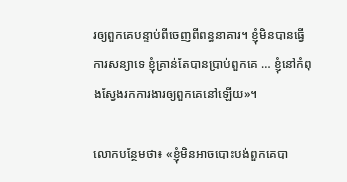រឲ្យពួកគេបន្ទាប់ពីចេញពីពន្ធនាគារ។ ខ្ញុំមិនបានធ្វើការសន្យាទេ ខ្ញុំគ្រាន់តែបានប្រាប់ពួកគេ … ខ្ញុំនៅកំពុងស្វែងរកការងារឲ្យពួកគេនៅឡើយ»។

លោកបន្ថែមថា៖ «ខ្ញុំមិនអាចបោះបង់ពួកគេបា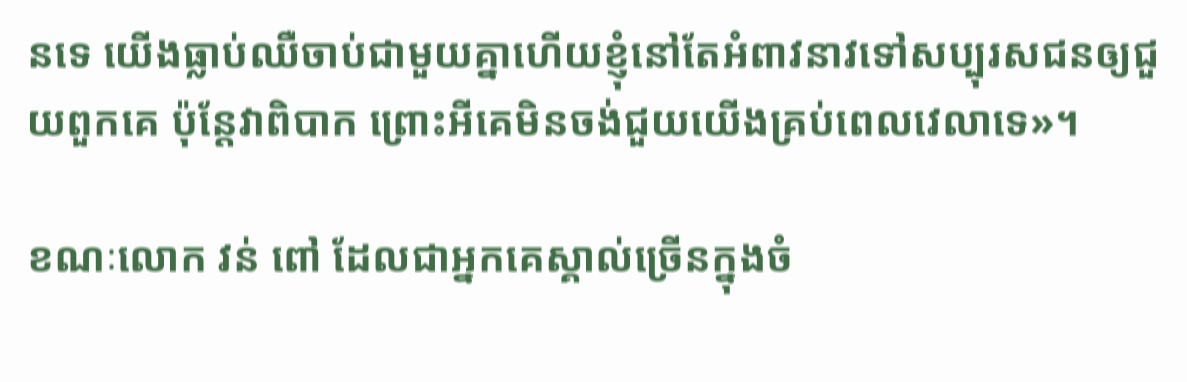នទេ យើងធ្លាប់ឈឺចាប់ជាមួយគ្នាហើយខ្ញុំនៅតែអំពាវនាវទៅសប្បុរសជនឲ្យជួយពួកគេ ប៉ុន្តែវាពិបាក ព្រោះអីគេមិនចង់ជួយយើងគ្រប់ពេលវេលាទេ»។

ខណៈលោក វន់ ពៅ ដែលជាអ្នកគេស្គាល់ច្រើនក្នុងចំ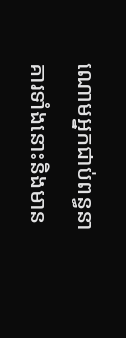ណោមអ្នកជាប់ពន្ធនាគារទាំងនោះនិងមាន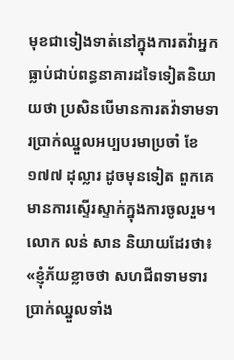មុខជាទៀងទាត់នៅក្នុងការតវ៉ាអ្នកធ្លាប់ជាប់ពន្ធនាគារដទៃទៀតនិយាយថា ប្រសិនបើមានការតវ៉ាទាមទារប្រាក់ឈ្នួលអប្បបរមាប្រចាំ ខែ១៧៧ ដុល្លារ ដូចមុនទៀត ពួកគេមានការស្ទើរស្ទាក់ក្នុងការចូលរួម។ លោក លន់ សាន និយាយដែរថា៖ «ខ្ញុំភ័យខ្លាចថា សហជីពទាមទារប្រាក់ឈ្នួលទាំង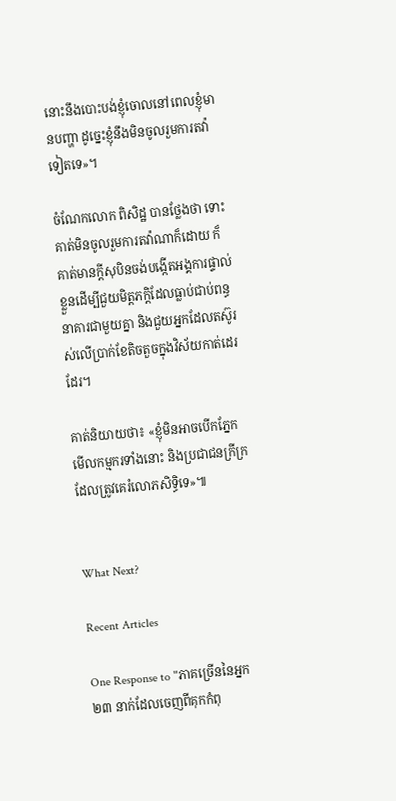នោះនឹងបោះបង់ខ្ញុំចោលនៅពេលខ្ញុំមានបញ្ហា ដូច្នេះខ្ញុំនឹងមិនចូលរួមការតវ៉ាទៀតទេ»។

ចំណែកលោក ពិសិដ្ឋ បានថ្លែងថា ទោះគាត់មិនចូលរួមការតវ៉ាណាក៏ដោយ ក៏គាត់មានក្តីសុបិនចង់បង្កើតអង្គការផ្ទាល់ខ្លួនដើម្បីជួយមិត្តភក្តិដែលធ្លាប់ជាប់ពន្ធនាគារជាមួយគ្នា និងជួយអ្នកដែលតស៊ូរស់លើប្រាក់ខែតិចតួចក្នុងវិស័យកាត់ដេរដែរ។

គាត់និយាយថា៖ «ខ្ញុំមិនអាចបើកភ្នែកមើលកម្មករទាំងនោះ និងប្រជាជនក្រីក្រដែលត្រូវគេរំលោភសិទ្ធិទេ»៕


What Next?

Recent Articles

One Response to "ភាគច្រើននៃអ្នក ២៣ នាក់ដែលចេញពីគុកកំពុ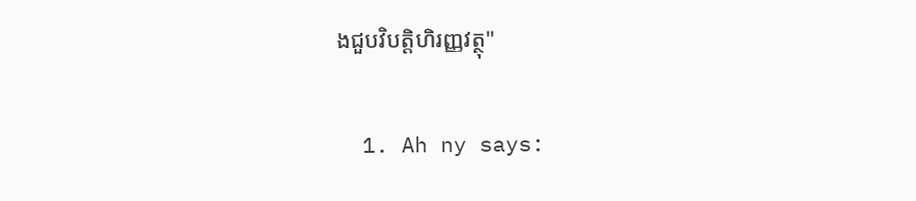ងជួបវិបត្តិហិរញ្ញវត្ថុ"

  1. Ah ny says: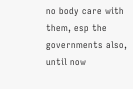no body care with them, esp the governments also, until now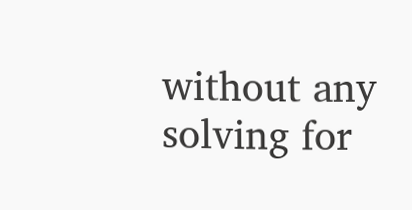without any solving for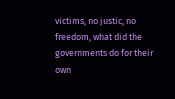victims, no justic, no freedom, what did the governments do for their own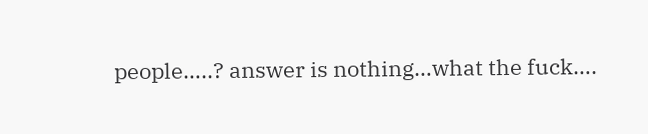people…..? answer is nothing…what the fuck….